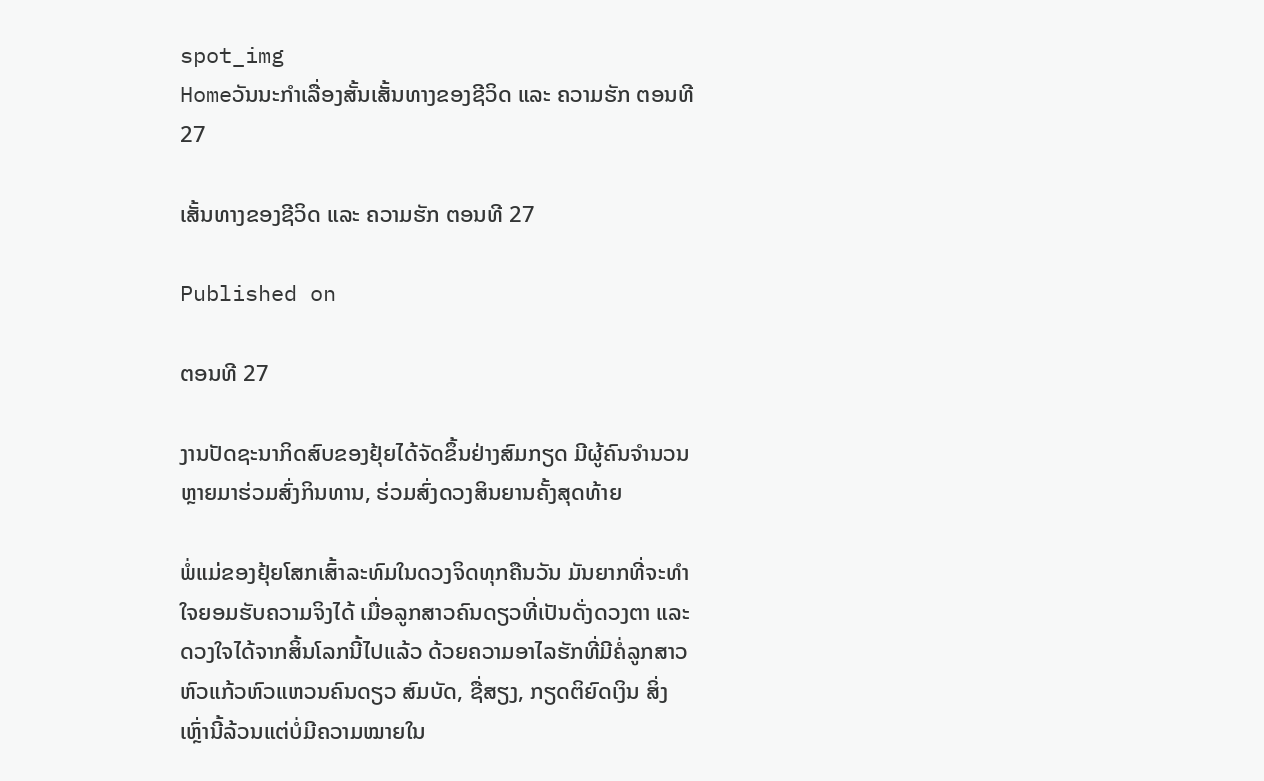spot_img
Homeວັນນະກຳເລື່ອງສັ້ນເສັ້ນທາງຂອງຊີວິດ ແລະ ຄວາມຮັກ ຕອນທີ 27

ເສັ້ນທາງຂອງຊີວິດ ແລະ ຄວາມຮັກ ຕອນທີ 27

Published on

ຕອນທີ 27

ງານປັດຊະນາກິດສົບຂອງຢຸ້ຍໄດ້ຈັດຂຶ້ນຢ່າງສົມກຽດ ມີຜູ້ຄົນຈຳນວນຫຼາຍມາຮ່ວມສົ່ງກິນທານ, ຮ່ວມສົ່ງດວງສິນຍານຄັ້ງສຸດທ້າຍ

ພໍ່ແມ່ຂອງຢຸ້ຍໂສກເສົ້າລະທົມໃນດວງຈິດທຸກຄືນວັນ ມັນຍາກທີ່ຈະທຳໃຈຍອມຮັບຄວາມຈິງໄດ້ ເມື່ອລູກສາວຄົນດຽວທີ່ເປັນດັ່ງດວງຕາ ແລະ ດວງໃຈໄດ້ຈາກສິ້ນໂລກນີ້ໄປແລ້ວ ດ້ວຍຄວາມອາໄລຮັກທີ່ມີຄໍ່ລູກສາວຫົວແກ້ວຫົວແຫວນຄົນດຽວ ສົມບັດ, ຊື່ສຽງ, ກຽດຕິຍົດເງິນ ສິ່ງເຫຼົ່ານີ້ລ້ວນແຕ່ບໍ່ມີຄວາມໝາຍໃນ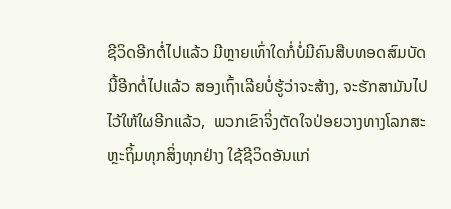ຊີວິດອີກຕໍ່ໄປແລ້ວ ມີຫຼາຍເທົ່າໃດກໍ່ບໍ່ມີຄົນສືບທອດສົມບັດນີ້ອີກຕໍ່ໄປແລ້ວ ສອງເຖົ້າເລີຍບໍ່ຮູ້ວ່າຈະສ້າງ, ຈະຮັກສາມັນໄປໄວ້ໃຫ້ໃຜອີກແລ້ວ,  ພວກເຂົາຈິ່ງຕັດໃຈປ່ອຍວາງທາງໂລກສະຫຼະຖິ້ມທຸກສິ່ງທຸກຢ່າງ ໃຊ້ຊີວິດອັນແກ່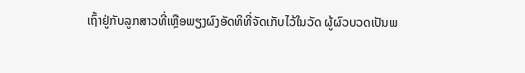ເຖົ້າຢູ່ກັບລູກສາວທີ່ເຫຼືອພຽງຜົງອັດທິທີ່ຈັດເກັບໄວ້ໃນວັດ ຜູ້ຜົວບວດເປັນພ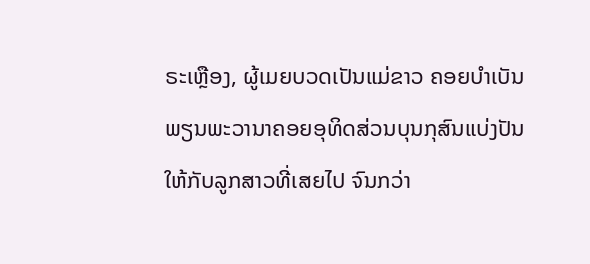ຣະເຫຼືອງ, ຜູ້ເມຍບວດເປັນແມ່ຂາວ ຄອຍບຳເບັນພຽນພະວານາຄອຍອຸທິດສ່ວນບຸນກຸສົນແບ່ງປັນໃຫ້ກັບລູກສາວທີ່ເສຍໄປ ຈົນກວ່າ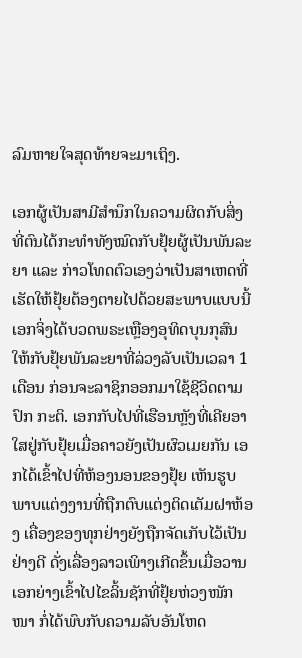ລົມຫາຍໃຈສຸດທ້າຍຈະມາເຖິງ.

ເອກຜູ້ເປັນສາມີສຳນຶກໃນຄວາມຜິດກັບສິ່ງທີ່ຕົນໄດ້ກະທຳທັງໝົດກັບຢຸ້ຍຜູ້ເປັນພັນລະຍາ ແລະ ກ່າວໂທດຕົວເອງວ່າເປັນສາເຫດທີ່ເຮັດໃຫ້ຢຸ້ຍຕ້ອງຕາຍໄປດ້ວຍສະພາບແບບນີ້ ເອກຈິ່ງໄດ້ບວດພຣະເຫຼືອງອຸທິດບຸນກຸສົນໃຫ້ກັບຢຸ້ຍພັນລະຍາທີ່ລ່ວງລັບເປັນເວລາ 1 ເດືອນ ກ່ອນຈະລາຊິກອອກມາໃຊ້ຊີວິດຕາມປົກ ກະຕິ. ເອກກັບໄປທີ່ເຮືອນຫຼັງທີ່ເຄີຍອາໃສຢູ່ກັບຢຸ້ຍເມື່ອຄາວຍັງເປັນຜົວເມຍກັນ ເອກໄດ້ເຂົ້າໄປທີ່ຫ້ອງນອນຂອງຢຸ້ຍ ເຫັນຮູບພາບແຕ່ງງານທີ່ຖືກຕົບແຕ່ງຕິດເຕັມຝາຫ້ອງ ເຄື່ອງຂອງທຸກຢ່າງຍັງຖືກຈັດເກັບໄວ້ເປັນຢ່າງດີ ດັ່ງເລື່ອງລາວເພິາງເກີດຂຶ້ນເມື່ອວານ ເອກຍ່າງເຂົ້າໄປໄຂລິ້ນຊັກທີ່ຢຸ້ຍຫ່ວງໜັກໜາ ກໍ່ໄດ້ພົບກັບຄວາມລັບອັນໂຫດ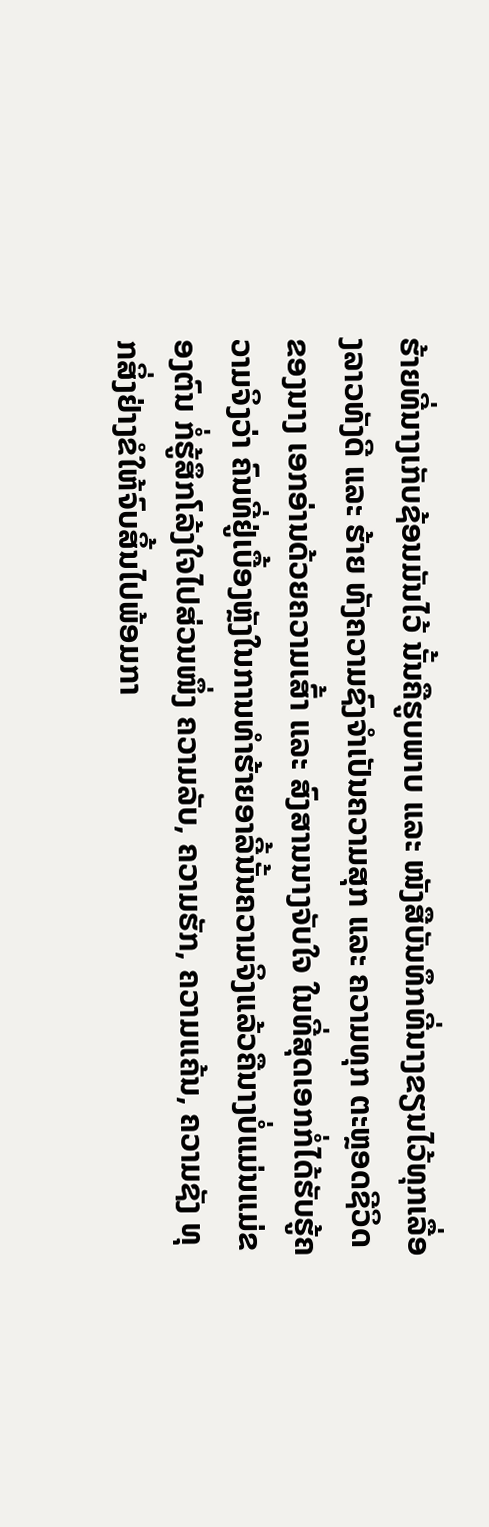ຮ້າຍທີ່ນາງເກັບຊ້ອນມັນໄວ້ ນັ້ນຄືຮູບພາບ ແລະ ໜັງສືບັນທຶກທີ່ນາງຂຽນໄວ້ທຸກເລື່ອງລາວທັງດີ ແລະ ຮ້າຍ ທັງຄວາມຊົງຈຳເປັນຄວາມສຸກ ແລະ ຄວາມທຸກ ຕະຫຼອດຊີວິດຂອງນາງ ເອກອ່ານດ້ວຍຄວາມເສົ້າ ແລະ ສົງສານນາງຈັບໃຈ ໃນທີ່ສຸດເອກກໍ່ໄດ້ຮັບຮູ້ຄວາມຈິງວ່າ ຄົນທີ່ຢູ່ເບື້ອງຫຼັງໃນການທຳຮ້າຍອາລີ້ນັ້ນຄວາມຈິງແລ້ວຄືນາງບໍ່ແມ່ນແມ່ຂອງຕົນ ກໍ່ຮູ້ສຶກໂລ້ງໃຈໄປສ່ວນໜຶ່ງ ຄວາມລັບ, ຄວາມຮັກ, ຄວາມແຄ້ນ, ຄວາມຊັງ ທຸກສິ່ງຢ່າງຂໍໃຫ້ຈົບສິ້ນໄປພ້ອມກາ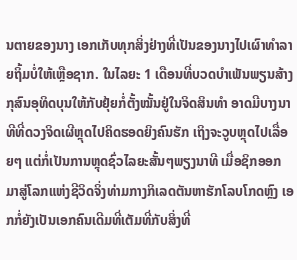ນຕາຍຂອງນາງ ເອກເກັບທຸກສິ່ງຢ່າງທີ່ເປັນຂອງນາງໄປເຜົາທຳລາຍຖິ້ມບໍ່ໃຫ້ເຫຼືອຊາກ. ໃນໄລຍະ 1 ເດືອນທີ່ບວດບຳເພັນພຽນສ້າງກຸສົນອຸທິດບຸນໃຫ້ກັບຢຸ້ຍກໍ່ຕັ້ງໝັ້ນຢູ່ໃນຈິດສິນທຳ ອາດມີບາງນາທີທີ່ດວງຈິດເຜີຫຼຸດໄປຄິດຮອດຍິງຄົນຮັກ ເຖິງຈະວູບຫຼຸດໄປເລື່ອຍໆ ແຕ່ກໍ່ເປັນການຫຼຸດຊົ່ວໄລຍະສັ້ນໆພຽງນາທີ ເມື່ອຊິກອອກມາສູ່ໂລກແຫ່ງຊີວິດຈິ່ງທ່າມກາງກິເລດຕັນຫາຮັກໂລບໂກດຫຼົງ ເອກກໍ່ຍັງເປັນເອກຄົນເດີມທີ່ເຕັມທີ່ກັບສິ່ງທີ່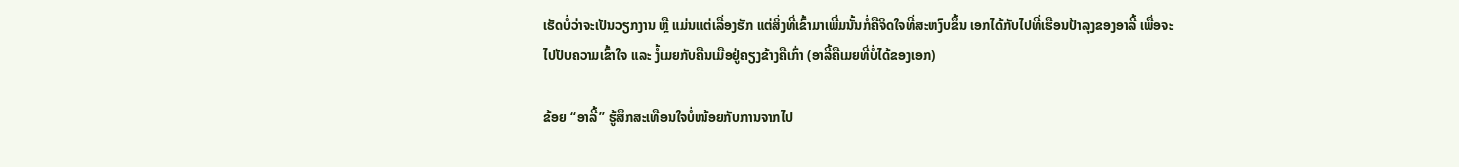ເຮັດບໍ່ວ່າຈະເປັນວຽກງານ ຫຼື ແມ່ນແຕ່ເລື່ອງຮັກ ແຕ່ສິ່ງທີ່ເຂົ້າມາເພີ່ມນັ້ນກໍ່ຄືຈິດໃຈທີ່ສະຫງົບຂຶ້ນ ເອກໄດ້ກັບໄປທີ່ເຮືອນປ້າລຸງຂອງອາລີ້ ເພື່ອຈະໄປປັບຄວາມເຂົ້າໃຈ ແລະ ງໍ້ເມຍກັບຄືນເມືອຢູ່ຄຽງຂ້າງຄືເກົ່າ (ອາລີ້ຄືເມຍທີ່ບໍ່ໄດ້ຂອງເອກ)

ຂ້ອຍ “ອາລີ້” ຮູ້ສຶກສະເທືອນໃຈບໍ່ໜ້ອຍກັບການຈາກໄປ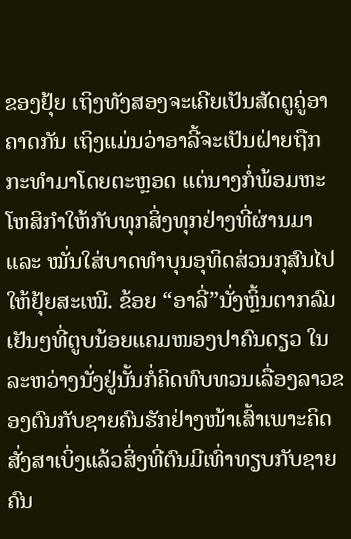ຂອງຢຸ້ຍ ເຖິງທັງສອງຈະເຄີຍເປັນສັດຕູຄູ່ອາຄາດກັນ ເຖິງແມ່ນວ່າອາລີ້ຈະເປັນຝ່າຍຖືກກະທຳມາໂດຍຕະຫຼອດ ແຕ່ນາງກໍ່ພ້ອມຫະໂຫສິກຳໃຫ້ກັບທຸກສິ່ງທຸກຢ່າງທີ່ຜ່ານມາ ແລະ ໝັ່ນໃສ່ບາດທຳບຸນອຸທິດສ່ວນກຸສົນໄປໃຫ້ຢຸ້ຍສະເໝີ. ຂ້ອຍ “ອາລີ່”ນັ່ງຫຼິ້ນຕາກລົມເຢັນໆທີ່ຕູບນ້ອຍແຄມໜອງປາຄົນດຽວ ໃນລະຫວ່າງນັ່ງຢູ່ນັ້ນກໍ່ຄິດທົບທວນເລື່ອງລາວຂອງຕົນກັບຊາຍຄົນຮັກຢ່າງໜ້າເສົ້າເພາະຄິດສັ່ງສາເບິ່ງແລ້ວສິ່ງທີ່ຕົນມີເທົ່າທຽບກັບຊາຍຄົນ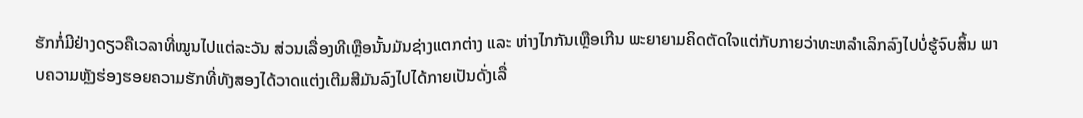ຮັກກໍ່ມີຢ່າງດຽວຄືເວລາທີ່ໝູນໄປແຕ່ລະວັນ ສ່ວນເລື່ອງທີເຫຼືອນັ້ນມັນຊ່າງແຕກຕ່າງ ແລະ ຫ່າງໄກກັນເຫຼືອເກີນ ພະຍາຍາມຄິດຕັດໃຈແຕ່ກັບກາຍວ່າທະຫລຳເລິກລົງໄປບໍ່ຮູ້ຈົບສິ້ນ ພາບຄວາມຫຼັງຮ່ອງຮອຍຄວາມຮັກທີ່ທັງສອງໄດ້ວາດແຕ່ງເຕີມສີມັນລົງໄປໄດ້ກາຍເປັນດັ່ງເລື່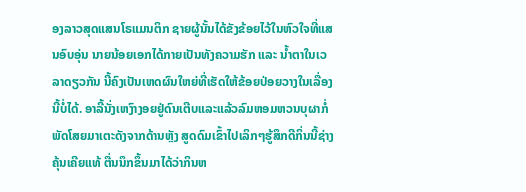ອງລາວສຸດແສນໂຣແມນຕິກ ຊາຍຜູ້ນັ້ນໄດ້ຂັງຂ້ອຍໄວ້ໃນຫົວໃຈທີ່ແສນອົບອຸ່ນ ນາຍນ້ອຍເອກໄດ້ກາຍເປັນທັງຄວາມຮັກ ແລະ ນ້ຳຕາໃນເວລາດຽວກັນ ນີ້ຄົງເປັນເຫດຜົນໃຫຍ່ທີ່ເຮັດໃຫ້ຂ້ອຍປ່ອຍວາງໃນເລື່ອງນີ້ບໍ່ໄດ້. ອາລີ້ນັ່ງເຫງົາງອຍຢູ່ດົນເຕີບແລະແລ້ວລົມຫອມຫວນບຸຜາກໍ່ພັດໂສຍມາເຕະດັງຈາກດ້ານຫຼັງ ສູດດົມເຂົ້າໄປເລິກໆຮູ້ສຶກດີກິ່ນນີ້ຊ່າງຄຸ້ນເຄີຍແທ້ ຕື່ນນຶກຂຶ້ນມາໄດ້ວ່າກິນຫ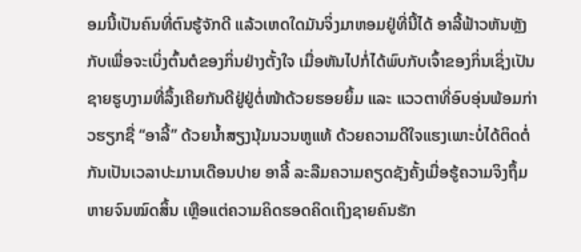ອມນີ້ເປັນຄົນທີ່ຕົນຮູ້ຈັກດີ ແລ້ວເຫດໃດມັນຈິ່ງມາຫອມຢູ່ທີ່ນີ້ໄດ້ ອາລີ້ຟ້າວຫັນຫຼັງກັບເພື່ອຈະເບິ່ງຕົ້ນຕໍຂອງກິ່ນຢ່າງຕັ້ງໃຈ ເມື່ອຫັນໄປກໍ່ໄດ້ພົບກັບເຈົ້າຂອງກິ່ນເຊິ່ງເປັນຊາຍຮູບງາມທີ່ລຶ້ງເຄີຍກັນດີຢູ່ຢູ່ຕໍ່ໜ້າດ້ວຍຮອຍຍິ້ມ ແລະ ແວວຕາທີ່ອົບອຸ່ນພ້ອມກ່າວຮຽກຊື່ “ອາລີ້” ດ້ວຍນ້ຳສຽງນຸ້ມນວນຫູແທ້ ດ້ວຍຄວາມດີໃຈແຮງເພາະບໍ່ໄດ້ຕິດຕໍ່ກັນເປັນເວລາປະມານເດືອນປາຍ ອາລີ້ ລະລືມຄວາມຄຽດຊັງຄັ້ງເມື່ອຮູ້ຄວາມຈິງຖຶ້ມຫາຍຈົນໝົດສິ້ນ ເຫຼືອແຕ່ຄວາມຄິດຮອດຄິດເຖິງຊາຍຄົນຮັກ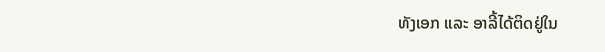ທັງເອກ ແລະ ອາລີ້ໄດ້ຕິດຢູ່ໃນ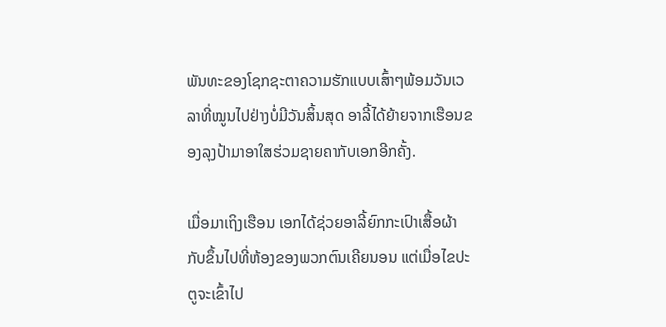ພັນທະຂອງໂຊກຊະຕາຄວາມຮັກແບບເສົ້າໆພ້ອມວັນເວລາທີ່ໝູນໄປຢ່າງບໍ່ມີວັນສິ້ນສຸດ ອາລີ້ໄດ້ຍ້າຍຈາກເຮືອນຂອງລຸງປ້າມາອາໃສຮ່ວມຊາຍຄາກັບເອກອີກຄັ້ງ.

ເມື່ອມາເຖິງເຮືອນ ເອກໄດ້ຊ່ວຍອາລີ້ຍົກກະເປົາເສື້ອຜ້າກັບຂຶ້ນໄປທີ່ຫ້ອງຂອງພວກຕົນເຄີຍນອນ ແຕ່ເມື່ອໄຂປະຕູຈະເຂົ້າໄປ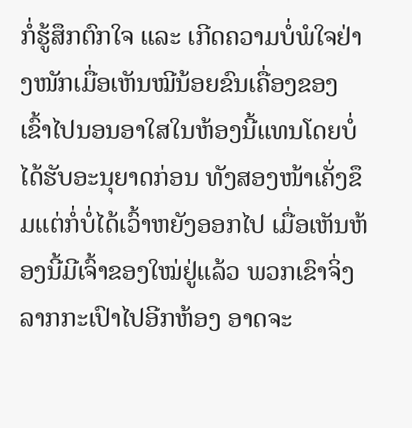ກໍ່ຮູ້ສຶກຕົກໃຈ ແລະ ເກີດຄວາມບໍ່ພໍໃຈຢ່າງໜັກເມື່ອເຫັນໝີນ້ອຍຂົນເຄື່ອງຂອງເຂົ້າໄປນອນອາໃສໃນຫ້ອງນີ້ແທນໂດຍບໍ່ໄດ້ຮັບອະນຸຍາດກ່ອນ ທັງສອງໜ້າເຄັ່ງຂຶມແຕ່ກໍ່ບໍ່ໄດ້ເວົ້າຫຍັງອອກໄປ ເມື່ອເຫັນຫ້ອງນີ້ມີເຈົ້າຂອງໃໝ່ຢູ່ແລ້ວ ພວກເຂົາຈິ່ງລາກກະເປົາໄປອີກຫ້ອງ ອາດຈະ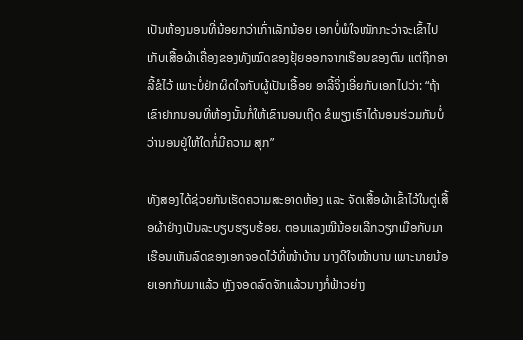ເປັນຫ້ອງນອນທີ່ນ້ອຍກວ່າເກົ່າເລັກນ້ອຍ ເອກບໍ່ພໍໃຈໜັກກະວ່າຈະເຂົ້າໄປເກັບເສື້ອຜ້າເຄື່ອງຂອງທັງໝົດຂອງຢຸ້ຍອອກຈາກເຮືອນຂອງຕົນ ແຕ່ຖືກອາລີ້ຂໍໄວ້ ເພາະບໍ່ຢ່ກຜິດໃຈກັບຜູ້ເປັນເອື້ອຍ ອາລີ້ຈິ່ງເອີ່ຍກັບເອກໄປວ່າ: “ຖ້າເຂົາຢາກນອນທີ່ຫ້ອງນັ້ນກໍ່ໃຫ້ເຂົານອນເຖີດ ຂໍພຽງເຮົາໄດ້ນອນຮ່ວມກັນບໍ່ວ່ານອນຢູ່ໃຫ້ໃດກໍ່ມີຄວາມ ສຸກ”

ທັງສອງໄດ້ຊ່ວຍກັນເຮັດຄວາມສະອາດຫ້ອງ ແລະ ຈັດເສື້ອຜ້າເຂົ້າໄວ້ໃນຕູ່ເສື້ອຜ້າຢ່າງເປັນລະບຽບຮຽບຮ້ອຍ. ຕອນແລງໝີນ້ອຍເລີກວຽກເມືອກັບມາເຮືອນເຫັນລົດຂອງເອກຈອດໄວ້ທີ່ໜ້າບ້ານ ນາງດີໃຈໜ້າບານ ເພາະນາຍນ້ອຍເອກກັບມາແລ້ວ ຫຼັງຈອດລົດຈັກແລ້ວນາງກໍ່ຟ້າວຍ່າງ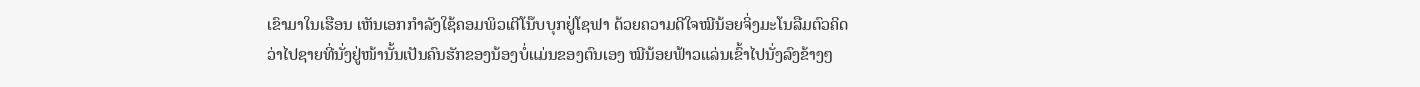ເຂົາມາໃນເຮືອນ ເຫັນເອກກຳລັງໃຊ້ຄອມພິວເຕີໂນ໊ບບຸກຢູ່ໂຊຟາ ດ້ວຍຄວາມດີໃຈໝີນ້ອຍຈິ່ງມະໂນລືມຕົວຄິດວ່າໄປຊາຍທີ່ນັ່ງຢູ່ໜ້ານັ້ນເປັນຄົນຮັກຂອງນ້ອງບໍ່ແມ່ນຂອງຕົນເອງ ໝີນ້ອຍຟ້າວແລ່ນເຂົ້າໄປນັ່ງລົງຂ້າງໆ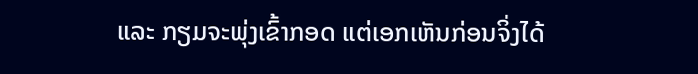ແລະ ກຽມຈະພຸ່ງເຂົ້າກອດ ແຕ່ເອກເຫັນກ່ອນຈິ່ງໄດ້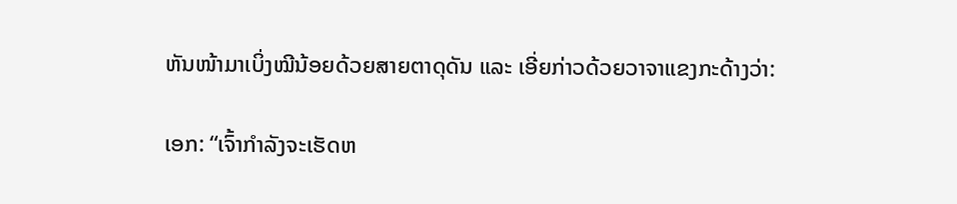ຫັນໜ້າມາເບິ່ງໝີນ້ອຍດ້ວຍສາຍຕາດຸດັນ ແລະ ເອີ່ຍກ່າວດ້ວຍວາຈາແຂງກະດ້າງວ່າ:

ເອກ: “ເຈົ້າກຳລັງຈະເຮັດຫ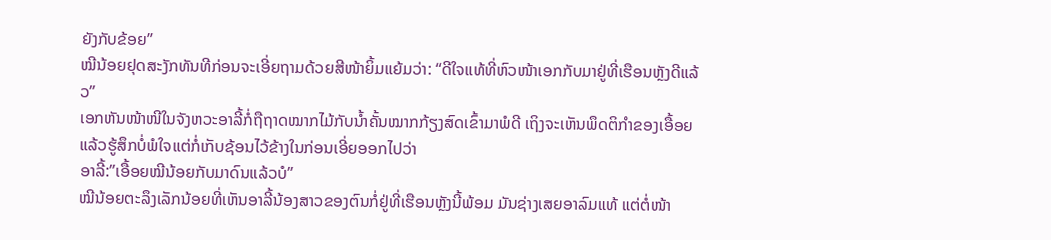ຍັງກັບຂ້ອຍ”
ໝີນ້ອຍຢຸດສະງັກທັນທີກ່ອນຈະເອີ່ຍຖາມດ້ວຍສີໜ້າຍິ້ມແຍ້ມວ່າ: “ດີໃຈແທ້ທີ່ຫົວໜ້າເອກກັບມາຢູ່ທີ່ເຮືອນຫຼັງດີແລ້ວ”
ເອກຫັນໜ້າໜີໃນຈັງຫວະອາລີ້ກໍ່ຖືຖາດໝາກໄມ້ກັບນ້ຳຄັ້ນໝາກກ້ຽງສົດເຂົ້າມາພໍດີ ເຖິງຈະເຫັນພຶດຕິກຳຂອງເອື້ອຍແລ້ວຮູ້ສຶກບໍ່ພໍໃຈແຕ່ກໍ່ເກັບຊ້ອນໄວ້ຂ້າງໃນກ່ອນເອີ່ຍອອກໄປວ່າ
ອາລີ້:”ເອື້ອຍໝີນ້ອຍກັບມາດົນແລ້ວບໍ”
ໝີນ້ອຍຕະລຶງເລັກນ້ອຍທີ່ເຫັນອາລີ້ນ້ອງສາວຂອງຕົນກໍ່ຢູ່ທີ່ເຮືອນຫຼັງນີ້ພ້ອມ ມັນຊ່າງເສຍອາລົມແທ້ ແຕ່ຕໍ່ໜ້າ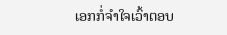ເອກກໍ່ຈຳໃຈເວົ້າຕອບ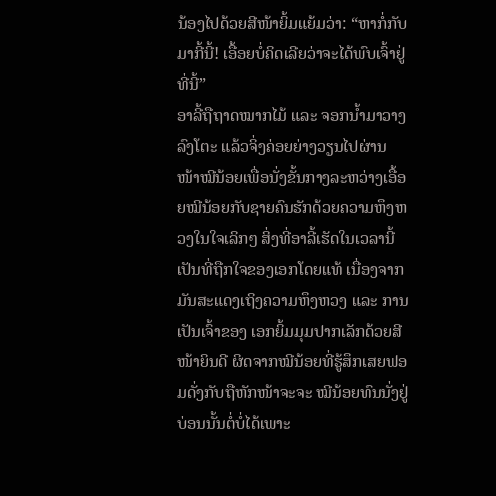ນ້ອງໄປດ້ວຍສີໜ້າຍິ້ມແຍ້ມວ່າ: “ຫາກໍ່ກັບມາກີ້ນີ້! ເອື້ອຍບໍ່ຄິດເລີຍວ່າຈະໄດ້ພົບເຈົ້າຢູ່ທີ່ນີ້”
ອາລີ້ຖືຖາດໝາກໄມ້ ແລະ ຈອກນ້ຳມາວາງລົງໂຕະ ແລ້ວຈິ່ງຄ່ອຍຍ່າງວຽນໄປຜ່ານໜ້າໝີນ້ອຍເພື່ອນັ່ງຂັ້ນກາງລະຫວ່າງເອື້ອຍໝີນ້ອຍກັບຊາຍຄົນຮັກດ້ວຍຄວາມຫຶງຫວງໃນໃຈເລິກໆ ສິ່ງທີ່ອາລີ້ເຮັດໃນເວລານີ້ເປັນທີ່ຖືກໃຈຂອງເອກໂດຍແທ້ ເນື່ອງຈາກມັນສະແດງເຖິງຄວາມຫຶງຫວງ ແລະ ການເປັນເຈົ້າຂອງ ເອກຍິ້ມມຸມປາກເລັກດ້ວຍສີໜ້າຍິນດີ ຜິດຈາກໝີນ້ອຍທີ່ຮູ້ສຶກເສຍຟອມດັ່ງກັບຖືຫັກໜ້າຈະຈະ ໝີນ້ອຍທົນນັ່ງຢູ່ບ່ອນນັ້ນຕໍ່ບໍ່ໄດ້ເພາະ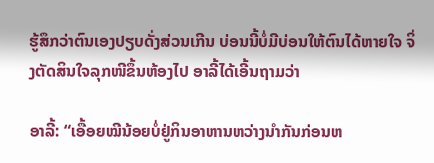ຮູ້ສຶກວ່າຕົນເອງປຽບດັ່ງສ່ວນເກີນ ບ່ອນນີ້ບໍ່ມີບ່ອນໃຫ້ຕົນໄດ້ຫາຍໃຈ ຈິ່ງຕັດສິນໃຈລຸກໜີຂຶ້ນຫ້ອງໄປ ອາລີ້ໄດ້ເອີ້ນຖາມວ່າ

ອາລີ້: “ເອື້ອຍໝີນ້ອຍບໍ່ຢູ່ກິນອາຫານຫວ່າງນຳກັນກ່ອນຫ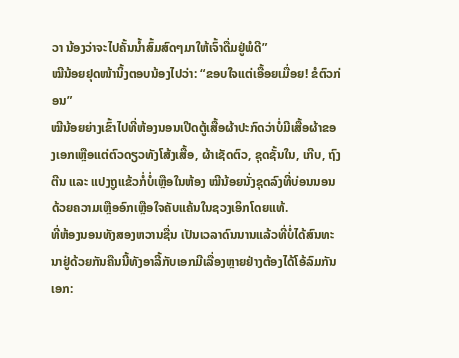ວາ ນ້ອງວ່າຈະໄປຄັ້ນນ້ຳສົ້ມສົດໆມາໃຫ້ເຈົ້າດື່ມຢູ່ພໍດີ”
ໝີນ້ອຍຢຸດໜ້ານິ້ງຕອບນ້ອງໄປວ່າ: “ຂອບໃຈແຕ່ເອື້ອຍເມື່ອຍ! ຂໍຕົວກ່ອນ”
ໝີນ້ອຍຍ່າງເຂົ້າໄປທີ່ຫ້ອງນອນເປີດຕູ້ເສື້ອຜ້າປະກົດວ່າບໍ່ມີເສື້ອຜ້າຂອງເອກເຫຼືອແຕ່ຕົວດຽວທັງໂສ້ງເສື້ອ, ຜ້າເຊັດຕົວ, ຊຸດຊັ້ນໃນ, ເກີບ, ຖົງຕີນ ແລະ ແປງຖູແຂ້ວກໍ່ບໍ່ເຫຼືອໃນຫ້ອງ ໝີນ້ອຍນັ່ງຊຸດລົງທີ່ບ່ອນນອນດ້ວຍຄວາມເຫຼືອອົກເຫຼືອໃຈຄັບແຄ້ນໃນຊວງເອິກໂດຍແທ້.
ທີ່ຫ້ອງນອນທັງສອງຫວານຊື່ນ ເປັນເວລາດົນນານແລ້ວທີ່ບໍ່ໄດ້ສົນທະນາຢູ່ດ້ວຍກັນຄືນນີ້ທັງອາລີ້ກັບເອກມີເລື່ອງຫຼາຍຢ່າງຕ້ອງໄດ້ໂອ້ລົມກັນ
ເອກ: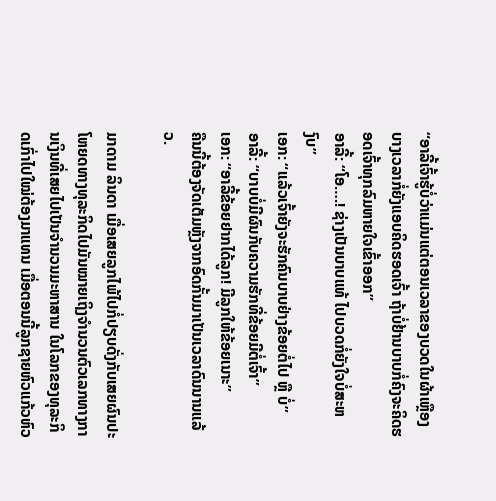“ອາລີ້ເຈົ້າຮູ້ບໍ່ວ່າແມ່ນແຕ່ຕອນເວລາຂອງບວດໃນຜ້າເຫຼືອງບາງເວລາກໍ່ຍັງແອບຄິດຮອດເຈົ້າ ຖ້າບໍ່ຢ້ານບາບກໍ່ຄົງຈະຄິດຮອດເຈົ້າທຸກລົມຫາຍໃຈເຂົ້າອອກ”
ອາລີ້: “ໂອ….! ຊ່າງເປັນບາບແທ້ ໄປບວດກໍ່ຍັງໃຈບໍ່ສະຫງົບ”
ເອກ: “ແລ້ວເຈົ້າຍັງຈະຮັກຄົນບາບຢ່າງຂ້ອຍຕໍ່ໄປ ຫຼື ບໍ່”
ອາລີ້: “ບາບບໍ່ມີຜົນກັບຄວາມຮັກທີ່ຂ້ອຍມີຕໍ່ເຈົ້າ”
ເອກ: “ອາລີ້ຂ້ອຍຢາກໄດ້ລູກ! ມີລູກໃຫ້ຂ້ອຍເນາະ”
ຄືນນີ້ຕ້ອງຈັດເຕັມຫຼັງຈາກອົດກັ້ນມາເປັນເວລາດົນນານແລ້ວ.

ມາດາມ ລິນດາ ເມື່ອເສຍລູກໄພ້ໄປກໍ່ປຽບດັ່ງກັບເສຍຜົນປະໂຫຍດທາງທຸລະກິດໄປມັນໝາຍເຖິງຈຳນວນຕົວເລກທາງການເງິນທີ່ເສຍໄປເປັນຈຳນວນມະຫາສານ ໃນໂລກຂອງທຸລະກິດເກົ່າໄປໃໝ່ຕ້ອງມາແທນ ເມື່ອຕອນນີ້ລູກຊາຍຫົວແກ້ວຫົວ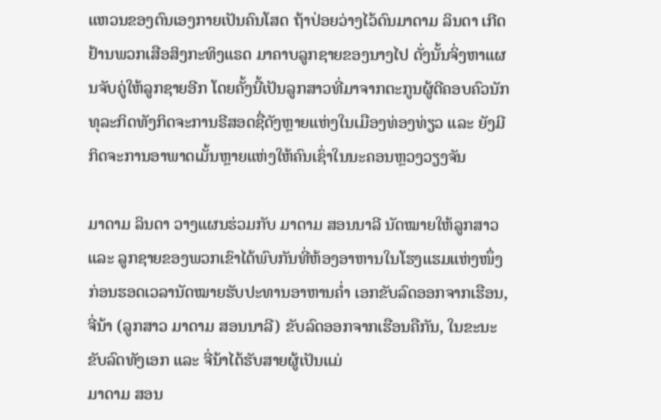ແຫວນຂອງຕົນເອງກາຍເປັນຄົນໂສດ ຖ້າປ່ອຍວ່າງໄວ້ດົນມາດາມ ລິນດາ ເກີດຢ້ານພວກເສືອສິງກະທິງແຣດ ມາຄາບລູກຊາຍຂອງນາງໄປ ດັ່ງນັ້ນຈິ່ງຫາແຜນຈັບຄູ່ໃຫ້ລູກຊາຍອີກ ໂດຍຄັ້ງນີ້ເປັນລູກສາວທີ່ມາຈາກຕະກູນຜູ້ດີຄອບຄົວນັກທຸລະກິດທັງກິດຈະການຣີສອດຊື່ດັງຫຼາຍແຫ່ງໃນເມືອງທ່ອງທ່ຽວ ແລະ ຍັງມີກິດຈະການອາພາດເມັ້ນຫຼາຍແຫ່ງໃຫ້ຄົນເຊົ່າໃນນະຄອນຫຼວງວຽງຈັນ

ມາດາມ ລິນດາ ວາງແຜນຮ່ວມກັບ ມາດາມ ສອນນາລີ ນັດໝາຍໃຫ້ລູກສາວ ແລະ ລູກຊາຍຂອງພວກເຂົາໄດ້ພົບກັນທີ່ຫ້ອງອາຫານໃນໂຮງແຮມແຫ່ງໜຶ່ງ
ກ່ອນຮອດເວລານັດໝາຍຮັບປະທານອາຫານຄ່ຳ ເອກຂັບລົດອອກຈາກເຮືອນ, ຈີ່ນ້າ (ລູກສາວ ມາດາມ ສອນນາລີ) ຂັບລົດອອກຈາກເຮືອນຄືກັນ, ໃນຂະນະຂັບລົດທັງເອກ ແລະ ຈີ່ນ້າໄດ້ຮັບສາຍຜູ້ເປັນແມ່
ມາດາມ ສອນ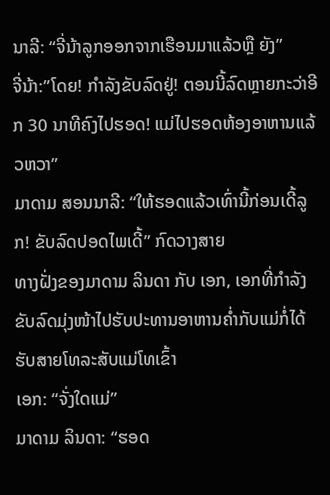ນາລີ: “ຈີ່ນ້າລູກອອກຈາກເຮືອນມາແລ້ວຫຼື ຍັງ”
ຈີ່ນ້າ:”ໂດຍ! ກຳລັງຂັບລົດຢູ່! ຕອນນີ້ລົດຫຼາຍກະວ່າອີກ 30 ນາທີຄົງໄປຮອດ! ແມ່ໄປຮອດຫ້ອງອາຫານແລ້ວຫວາ”
ມາດາມ ສອນນາລີ: “ໃຫ້ຮອດແລ້ວເທົ່ານີ້ກ່ອນເດີ້ລູກ! ຂັບລົດປອດໄພເດີ້” ກົດວາງສາຍ
ທາງຝັ່ງຂອງມາດາມ ລິນດາ ກັບ ເອກ, ເອກທີ່ກຳລັງຂັບລົດມຸ່ງໜ້າໄປຮັບປະທານອາຫານຄ່ຳກັບແມ່ກໍ່ໄດ້ຮັບສາຍໂທລະສັບແມ່ໂທເຂົ້າ
ເອກ: “ຈັ່ງໃດແມ່”
ມາດາມ ລິນດາ: “ຮອດ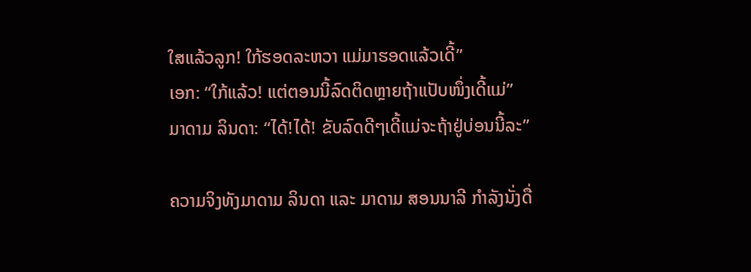ໃສແລ້ວລູກ! ໃກ້ຮອດລະຫວາ ແມ່ມາຮອດແລ້ວເດີ້”
ເອກ: “ໃກ້ແລ້ວ! ແຕ່ຕອນນີ້ລົດຕິດຫຼາຍຖ້າແປັບໜຶ່ງເດີ້ແມ່”
ມາດາມ ລິນດາ: “ໄດ້!ໄດ້! ຂັບລົດດີໆເດີ້ແມ່ຈະຖ້າຢູ່ບ່ອນນີ້ລະ”

ຄວາມຈິງທັງມາດາມ ລິນດາ ແລະ ມາດາມ ສອນນາລີ ກຳລັງນັ່ງດື່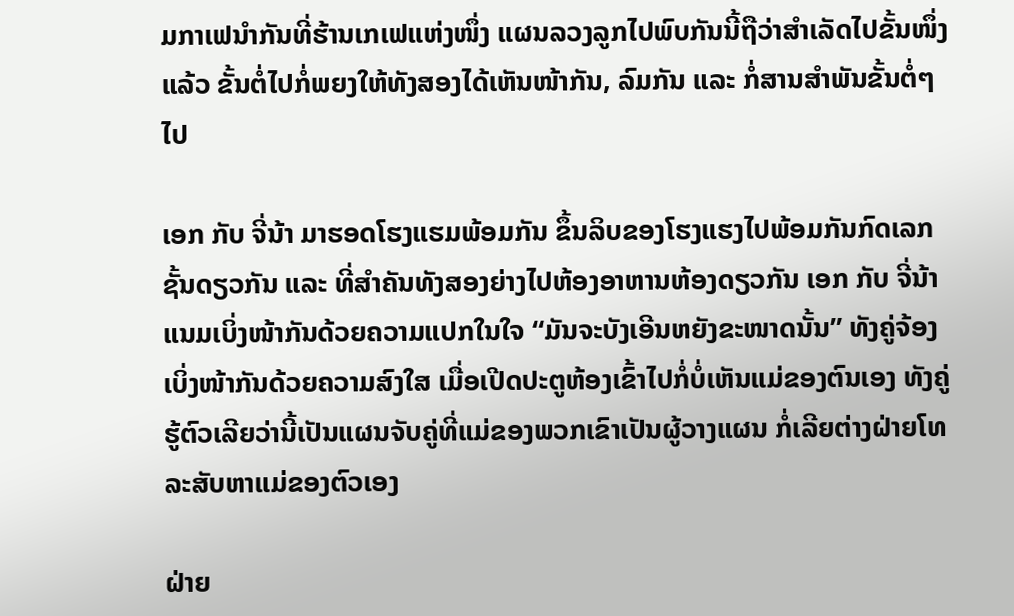ມກາເຟນຳກັນທີ່ຮ້ານເກເຟແຫ່ງໜຶ່ງ ແຜນລວງລູກໄປພົບກັນນີ້ຖືວ່າສຳເລັດໄປຂັ້ນໜຶ່ງແລ້ວ ຂັ້ນຕໍ່ໄປກໍ່ພຍງໃຫ້ທັງສອງໄດ້ເຫັນໜ້າກັນ, ລົມກັນ ແລະ ກໍ່ສານສຳພັນຂັ້ນຕໍ່ໆໄປ

ເອກ ກັບ ຈີ່ນ້າ ມາຮອດໂຮງແຮມພ້ອມກັນ ຂຶ້ນລິບຂອງໂຮງແຮງໄປພ້ອມກັນກົດເລກຊັ້ນດຽວກັນ ແລະ ທີ່ສຳຄັນທັງສອງຍ່າງໄປຫ້ອງອາຫານຫ້ອງດຽວກັນ ເອກ ກັບ ຈີ່ນ້າ ແນມເບິ່ງໜ້າກັນດ້ວຍຄວາມແປກໃນໃຈ “ມັນຈະບັງເອີນຫຍັງຂະໜາດນັ້ນ” ທັງຄູ່ຈ້ອງເບິ່ງໜ້າກັນດ້ວຍຄວາມສົງໃສ ເມື່ອເປີດປະຕູຫ້ອງເຂົ້າໄປກໍ່ບໍ່ເຫັນແມ່ຂອງຕົນເອງ ທັງຄູ່ຮູ້ຕົວເລີຍວ່ານີ້ເປັນແຜນຈັບຄູ່ທີ່ແມ່ຂອງພວກເຂົາເປັນຜູ້ວາງແຜນ ກໍ່ເລີຍຕ່າງຝ່າຍໂທລະສັບຫາແມ່ຂອງຕົວເອງ

ຝ່າຍ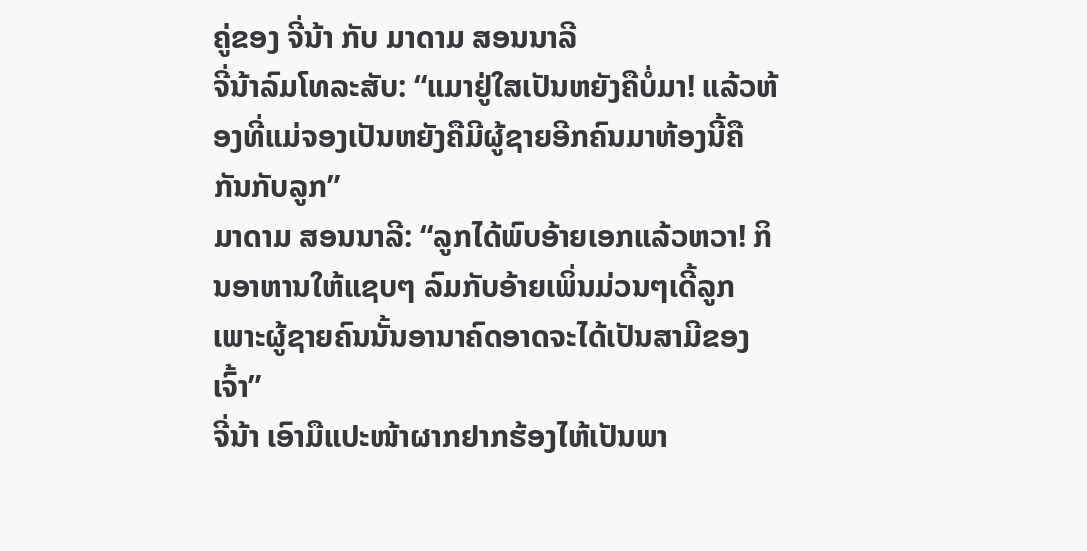ຄູ່ຂອງ ຈີ່ນ້າ ກັບ ມາດາມ ສອນນາລີ
ຈີ່ນ້າລົມໂທລະສັບ: “ແມາຢູ່ໃສເປັນຫຍັງຄືບໍ່ມາ! ແລ້ວຫ້ອງທີ່ແມ່ຈອງເປັນຫຍັງຄືມີຜູ້ຊາຍອີກຄົນມາຫ້ອງນີ້ຄືກັນກັບລູກ”
ມາດາມ ສອນນາລີ: “ລູກໄດ້ພົບອ້າຍເອກແລ້ວຫວາ! ກິນອາຫານໃຫ້ແຊບໆ ລົມກັບອ້າຍເພິ່ນມ່ວນໆເດີ້ລູກ ເພາະຜູ້ຊາຍຄົນນັ້ນອານາຄົດອາດຈະໄດ້ເປັນສາມີຂອງເຈົ້າ”
ຈີ່ນ້າ ເອົາມືແປະໜ້າຜາກຢາກຮ້ອງໄຫ້ເປັນພາ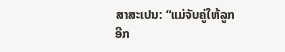ສາສະເປນ: “ແມ່ຈັບຄູ່ໃຫ້ລູກອີກ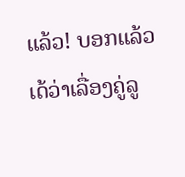ແລ້ວ! ບອກແລ້ວເດ້ວ່າເລື່ອງຄູ່ລູ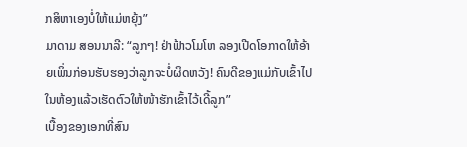ກສິຫາເອງບໍ່ໃຫ້ແມ່ຫຍຸ້ງ”
ມາດາມ ສອນນາລີ: “ລູກໆ! ຢ່າຟ້າວໂມໂຫ ລອງເປີດໂອກາດໃຫ້ອ້າຍເພິ່ນກ່ອນຮັບຮອງວ່າລູກຈະບໍ່ຜິດຫວັງ! ຄົນດີຂອງແມ່ກັບເຂົ້າໄປໃນຫ້ອງແລ້ວເຮັດຕົວໃຫ້ໜ້າຮັກເຂົ້າໄວ້ເດີ້ລູກ”
ເບື້ອງຂອງເອກທີ່ສົນ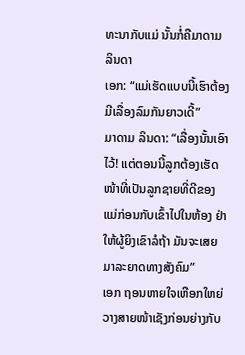ທະນາກັບແມ່ ນັ້ນກໍ່ຄືມາດາມ ລິນດາ
ເອກ: “ແມ່ເຮັດແບບນີ້ເຮົາຕ້ອງມີເລື່ອງລົມກັນຍາວເດີ້”
ມາດາມ ລິນດາ: “ເລື່ອງນັ້ນເອົາໄວ້! ແຕ່ຕອນນີ້ລູກຕ້ອງເຮັດໜ້າທີ່ເປັນລູກຊາຍທີ່ດີຂອງແມ່ກ່ອນກັບເຂົ້າໄປໃນຫ້ອງ ຢ່າໃຫ້ຜູ້ຍິງເຂົາລໍຖ້າ ມັນຈະເສຍມາລະຍາດທາງສັງຄົມ”
ເອກ ຖອນຫາຍໃຈເຫືອກໃຫຍ່ວາງສາຍໜ້າເຊັງກ່ອນຍ່າງກັບ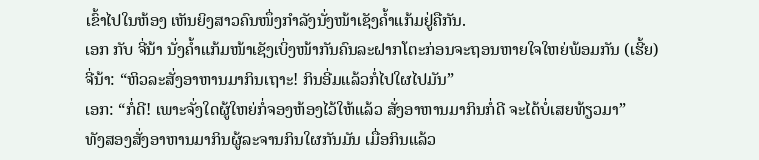ເຂົ້າໄປໃນຫ້ອງ ເຫັນຍິງສາວຄົນໜຶ່ງກຳລັງນັ່ງໜ້າເຊັງຄ້ຳແກ້ມຢູ່ຄືກັນ.
ເອກ ກັບ ຈີ່ນ້າ ນັ່ງຄ້ຳແກ້ມໜ້າເຊັງເບິ່ງໜ້າກັນຄົນລະຝາກໂຕະກ່ອນຈະຖອນຫາຍໃຈໃຫຍ່ພ້ອມກັນ (ເຮີ້ຍ)
ຈີ່ນ້າ: “ຫິວລະສັ່ງອາຫານມາກິນເຖາະ! ກິນອີ່ມແລ້ວກໍ່ໄປໃຜໄປມັນ”
ເອກ: “ກໍ່ດີ! ເພາະຈັ່ງໃດຜູ້ໃຫຍ່ກໍ່ຈອງຫ້ອງໄວ້ໃຫ້ແລ້ວ ສັ່ງອາຫານມາກິນກໍ່ດີ ຈະໄດ້ບໍ່ເສຍທ້ຽວມາ”
ທັງສອງສັ່ງອາຫານມາກິນຜູ້ລະຈານກິນໃຜກັນມັນ ເມື່ອກິນແລ້ວ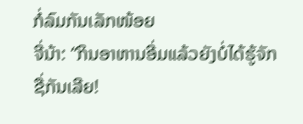ກໍ່ລົມກັນເລັກໜ້ອຍ
ຈີ່ນ້າ: “ກິນອາຫານອີ່ມແລ້ວຍັງບໍ່ໄດ້ຮູ້ຈັກຊື່ກັນເລີຍ!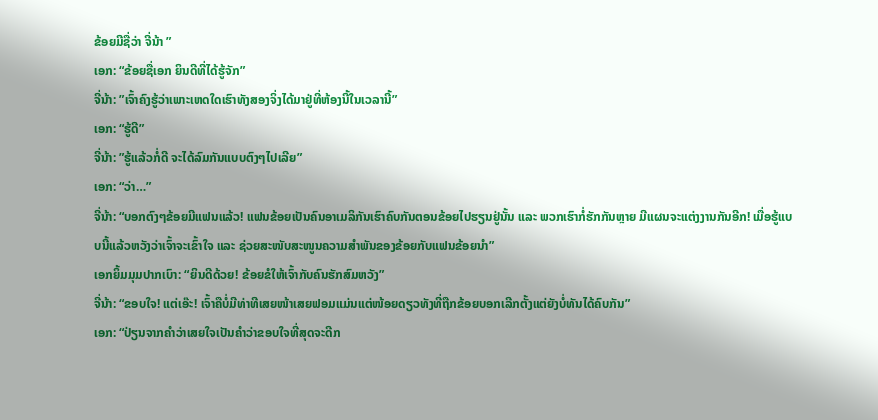ຂ້ອຍມີຊື່ວ່າ ຈີ່ນ້າ ”
ເອກ: “ຂ້ອຍຊື່ເອກ ຍິນດີທີ່ໄດ້ຮູ້ຈັກ”
ຈີ່ນ້າ: ”ເຈົ້າຄົງຮູ້ວ່າເພາະເຫດໃດເຮົາທັງສອງຈິ່ງໄດ້ມາຢູ່ທີ່ຫ້ອງນີ້ໃນເວລານີ້”
ເອກ: “ຮູ້ດີ”
ຈີ່ນ້າ: ”ຮູ້ແລ້ວກໍ່ດີ ຈະໄດ້ລົມກັນແບບຕົງໆໄປເລີຍ”
ເອກ: “ວ່າ…”
ຈີ່ນ້າ: “ບອກຕົງໆຂ້ອຍມີແຟນແລ້ວ! ແຟນຂ້ອຍເປັນຄົນອາເມລິກັນເຮົາຄົບກັນຕອນຂ້ອຍໄປຮຽນຢູ່ນັ້ນ ແລະ ພວກເຮົາກໍ່ຮັກກັນຫຼາຍ ມີແຜນຈະແຕ່ງງານກັນອີກ! ເມື່ອຮູ້ແບບນີ້ແລ້ວຫວັງວ່າເຈົ້າຈະເຂົ້າໃຈ ແລະ ຊ່ວຍສະໜັບສະໜູນຄວາມສຳພັນຂອງຂ້ອຍກັບແຟນຂ້ອຍນຳ”
ເອກຍິ້ມມຸມປາກເບົາ: “ຍິນດີດ້ວຍ! ຂ້ອຍຂໍໃຫ້ເຈົ້າກັບຄົນຮັກສົມຫວັງ”
ຈີ່ນ້າ: “ຂອບໃຈ! ແຕ່ເອ໊ະ! ເຈົ້າຄືບໍ່ມີທ່າທີເສຍໜ້າເສຍຟອມແມ່ນແຕ່ໜ້ອຍດຽວທັງທີ່ຖືກຂ້ອຍບອກເລີກຕັ້ງແຕ່ຍັງບໍ່ທັນໄດ້ຄົບກັນ”
ເອກ: “ປ່ຽນຈາກຄຳວ່າເສຍໃຈເປັນຄຳວ່າຂອບໃຈທີ່ສຸດຈະດີກ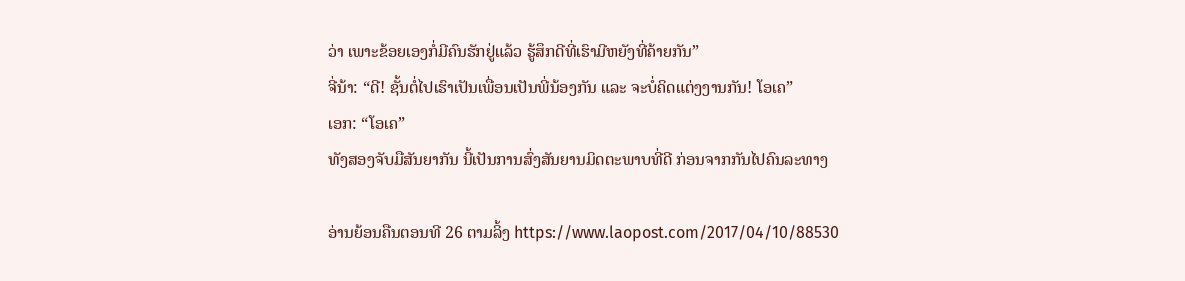ວ່າ ເພາະຂ້ອຍເອງກໍ່ມີຄົນຮັກຢູ່ແລ້ວ ຮູ້ສຶກດີທີ່ເຮົາມີຫຍັງທີ່ຄ້າຍກັນ”
ຈີ່ນ້າ: “ດີ! ຊັ້ນຕໍ່ໄປເຮົາເປັນເພື່ອນເປັນພີ່ນ້ອງກັນ ແລະ ຈະບໍ່ຄິດແຕ່ງງານກັນ! ໂອເຄ”
ເອກ: “ໂອເຄ”
ທັງສອງຈັບມືສັນຍາກັນ ນີ້ເປັນການສົ່ງສັນຍານມິດຕະພາບທີ່ດີ ກ່ອນຈາກກັນໄປຄົນລະທາງ

ອ່ານຍ້ອນຄືນຕອນທີ 26 ຕາມລິ້ງ https://www.laopost.com/2017/04/10/88530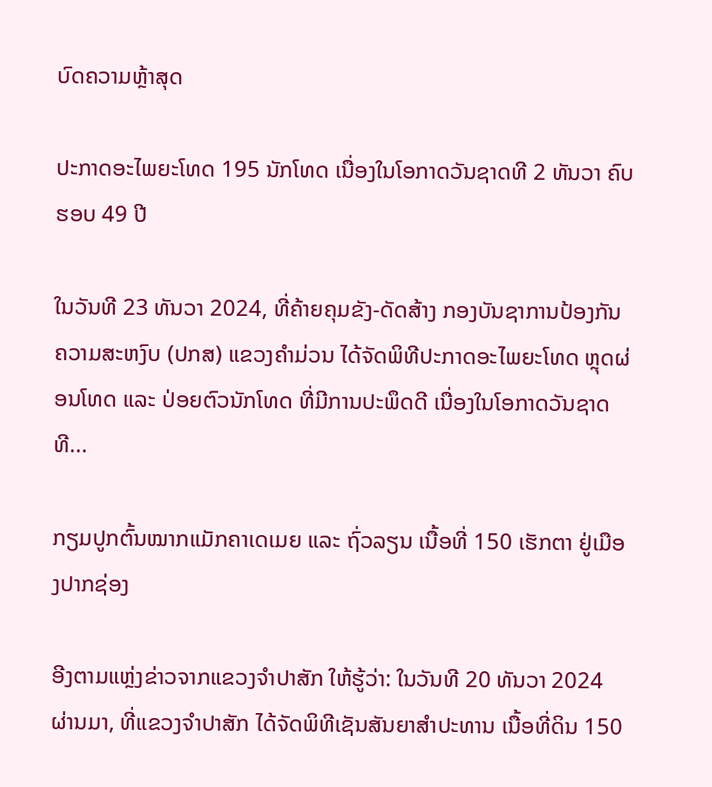ບົດຄວາມຫຼ້າສຸດ

ປະກາດອະໄພຍະໂທດ 195 ນັກໂທດ ເນື່ອງໃນໂອກາດວັນຊາດທີ 2 ທັນວາ ຄົບຮອບ 49 ປີ

ໃນວັນທີ 23 ທັນວາ 2024, ທີ່ຄ້າຍຄຸມຂັງ-ດັດສ້າງ ກອງບັນຊາການປ້ອງກັນຄວາມສະຫງົບ (ປກສ) ແຂວງຄໍາມ່ວນ ໄດ້ຈັດພິທີປະກາດອະໄພຍະໂທດ ຫຼຸດຜ່ອນໂທດ ແລະ ປ່ອຍຕົວນັກໂທດ ທີ່ມີການປະພຶດດີ ເນື່ອງໃນໂອກາດວັນຊາດທີ...

ກຽມປູກຕົ້ນໝາກແມັກຄາເດເມຍ ແລະ ຖົ່ວລຽນ ເນື້ອທີ່ 150 ເຮັກຕາ ຢູ່ເມືອງປາກຊ່ອງ

ອີງຕາມແຫຼ່ງຂ່າວຈາກແຂວງຈຳປາສັກ ໃຫ້ຮູ້ວ່າ: ໃນວັນທີ 20 ທັນວາ 2024 ຜ່ານມາ, ທີ່ແຂວງຈຳປາສັກ ໄດ້ຈັດພິທີເຊັນສັນຍາສຳປະທານ ເນື້ອທີ່ດິນ 150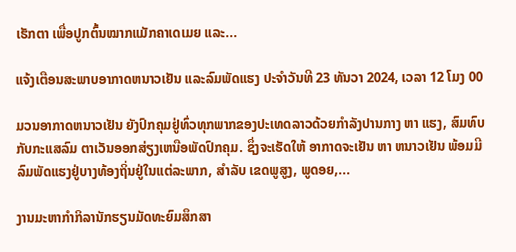ເຮັກຕາ ເພື່ອປູກຕົ້ນໝາກແມັກຄາເດເມຍ ແລະ...

ແຈ້ງເຕືອນສະພາບອາກາດຫນາວເຢັນ ແລະລົມພັດແຮງ ປະຈໍາວັນທີ 23 ທັນວາ 2024, ເວລາ 12 ໂມງ 00

ມວນອາກາດຫນາວເຢັນ ຍັງປົກຄຸມຢູ່ທົ່ວທຸກພາກຂອງປະເທດລາວດ້ວຍກໍາລັງປານກາງ ຫາ ແຮງ, ສົມທົບກັບກະແສລົມ ຕາເວັນອອກສ່ຽງເຫນືອພັດປົກຄຸມ. ຊຶ່ງຈະເຮັດໃຫ້ ອາກາດຈະເຢັນ ຫາ ຫນາວເຢັນ ພ້ອມມີລົມພັດແຮງຢູ່ບາງທ້ອງຖິ່ນຢູ່ໃນແຕ່ລະພາກ, ສໍາລັບ ເຂດພູສູງ, ພູດອຍ,...

ງານມະຫາກຳກິລານັກຮຽນມັດທະຍົມສຶກສາ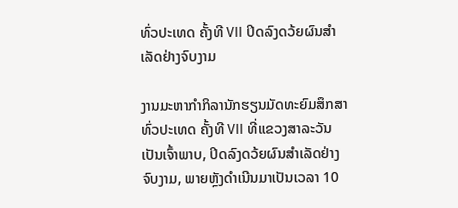ທົ່ວປະເທດ ຄັ້ງທີ VII ປິດລົງດວ້ຍຜົນສໍາເລັດຢ່າງຈົບງາມ

ງານມະຫາກຳກິລານັກຮຽນມັດທະຍົມສຶກສາທົ່ວປະເທດ ຄັ້ງທີ VII ທີ່ແຂວງສາລະວັນ ເປັນເຈົ້າພາບ, ປິດລົງດວ້ຍຜົນສໍາເລັດຢ່າງຈົບງາມ, ພາຍຫຼັງດໍາເນີນມາເປັນເວລາ 10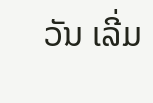ວັນ ເລີ່ມ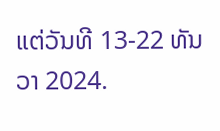ແຕ່ວັນທີ 13-22 ທັນວາ 2024.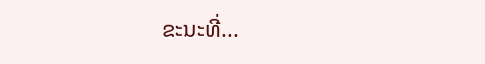ຂະນະທີ່...